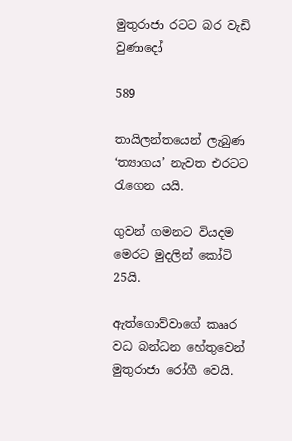මුතුරාජා රටට බර වැඩි වුණාදෝ

589

තායිලන්තයෙන් ලැබුණ ‘ත්‍යාගය’ නැවත එරටට රැගෙන යයි.

ගුවන් ගමනට වියදම මෙරට මුදලින් කෝටි 25යි.

ඇත්ගොව්වාගේ කෲර වධ බන්ධන හේතුවෙන් මුතුරාජා රෝගී වෙයි.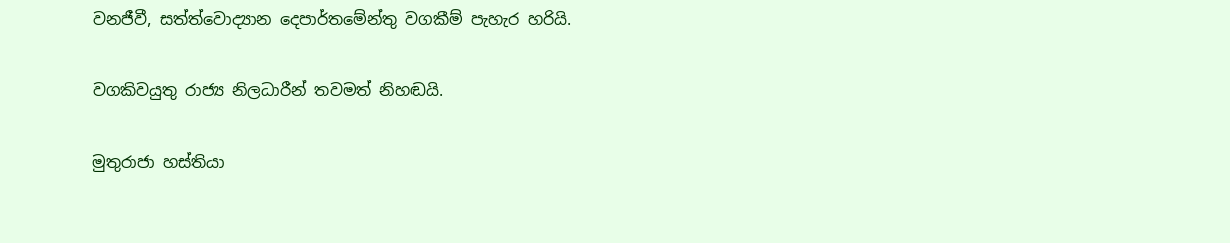වනජීවී, සත්ත්වොද්‍යාන දෙපාර්තමේන්තු වගකීම් පැහැර හරියි.

වගකිවයුතු රාජ්‍ය නිලධාරීන් තවමත් නිහඬයි.

මුතුරාජා හස්තියා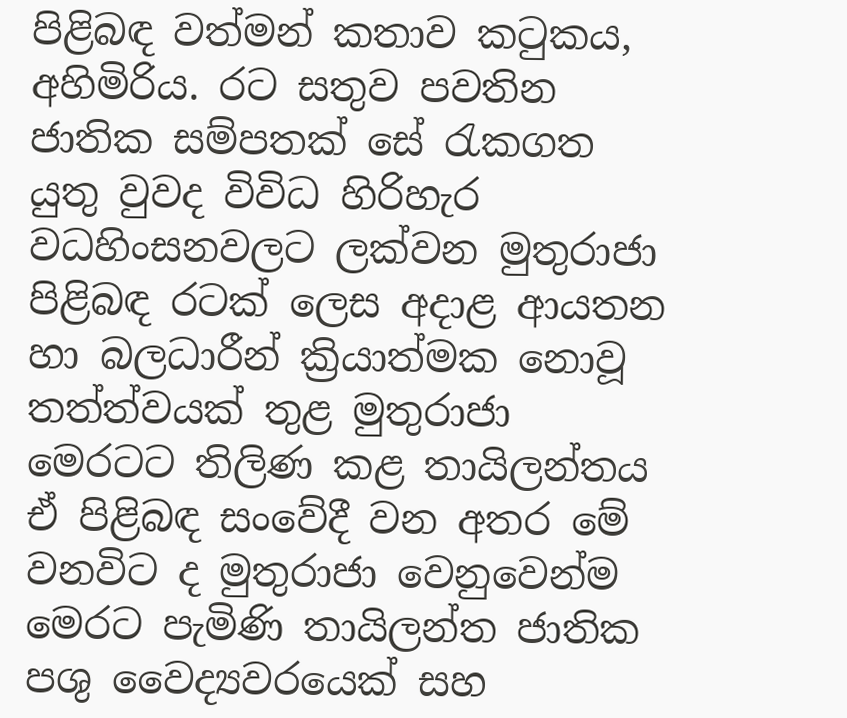පිළිබඳ වත්මන් කතාව කටුකය, අහිමිරිය. රට සතුව පවතින ජාතික සම්පතක් සේ රැකගත යුතු වුවද විවිධ හිරිහැර වධහිංසනවලට ලක්වන මුතුරාජා පිළිබඳ රටක් ලෙස අදාළ ආයතන හා බලධාරීන් ක්‍රියාත්මක නොවූ තත්ත්වයක් තුළ මුතුරාජා මෙරටට තිලිණ කළ තායිලන්තය ඒ පිළිබඳ සංවේදී වන අතර මේ වනවිට ද මුතුරාජා වෙනුවෙන්ම මෙරට පැමිණි තායිලන්ත ජාතික පශු වෛද්‍යවරයෙක් සහ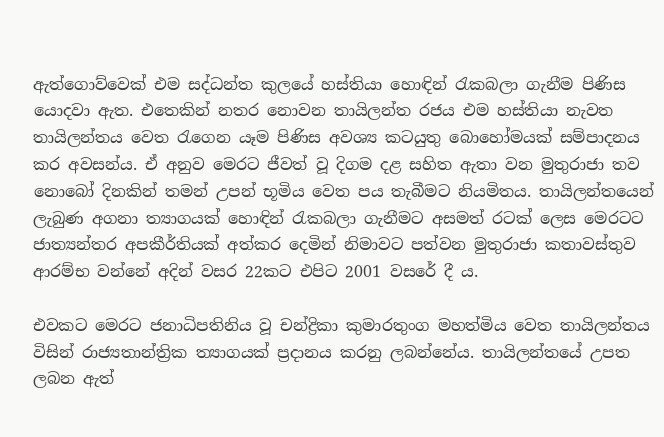ඇත්ගොව්වෙක් එම සද්ධන්ත කුලයේ හස්තියා හොඳින් රැකබලා ගැනීම පිණිස යොදවා ඇත. එතෙකින් නතර නොවන තායිලන්ත රජය එම හස්තියා නැවත තායිලන්තය වෙත රැගෙන යෑම පිණිස අවශ්‍ය කටයුතු බොහෝමයක් සම්පාදනය කර අවසන්ය. ඒ අනුව මෙරට ජීවත් වූ දිගම දළ සහිත ඇතා වන මුතුරාජා තව නොබෝ දිනකින් තමන් උපන් භූමිය වෙත පය තැබීමට නියමිතය. තායිලන්තයෙන් ලැබුණ අගනා ත්‍යාගයක් හොඳින් රැකබලා ගැනීමට අසමත් රටක් ලෙස මෙරටට ජාත්‍යන්තර අපකීර්තියක් අත්කර දෙමින් නිමාවට පත්වන මුතුරාජා කතාවස්තුව ආරම්භ වන්නේ අදින් වසර 22කට එපිට 2001 වසරේ දී ය.

එවකට මෙරට ජනාධිපතිනිය වූ චන්ද්‍රිකා කුමාරතුංග මහත්මිය වෙත තායිලන්තය විසින් රාජ්‍යතාන්ත්‍රික ත්‍යාගයක් ප්‍රදානය කරනු ලබන්නේය. තායිලන්තයේ උපත ලබන ඇත්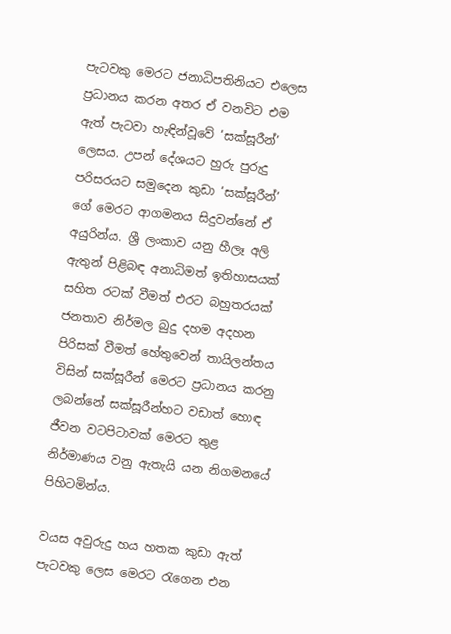පැටවකු මෙරට ජනාධිපතිනියට එලෙස ප්‍රධානය කරන අතර ඒ වනවිට එම ඇත් පැටවා හැඳින්වූවේ ‘සක්සූරීන්’ ලෙසය. උපන් දේශයට හුරු පුරුදු පරිසරයට සමුදෙන කුඩා ‘සක්සූරීන්’ ගේ මෙරට ආගමනය සිදුවන්නේ ඒ අයුරින්ය. ශ්‍රී ලංකාව යනු හීලෑ අලි ඇතුන් පිළිබඳ අනාධිමත් ඉතිහාසයක් සහිත රටක් වීමත් එරට බහුතරයක් ජනතාව නිර්මල බුදු දහම අදහන පිරිසක් වීමත් හේතුවෙන් තායිලන්තය විසින් සක්සූරීන් මෙරට ප්‍රධානය කරනු ලබන්නේ සක්සූරීන්හට වඩාත් හොඳ ජීවන වටපිටාවක් මෙරට තුළ නිර්මාණය වනු ඇතැයි යන නිගමනයේ පිහිටමින්ය.

වයස අවුරුදු හය හතක කුඩා ඇත් පැටවකු ලෙස මෙරට රැගෙන එන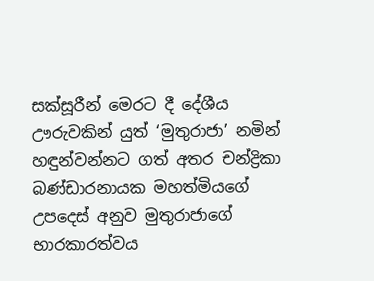සක්සූරීන් මෙරට දී දේශීය ඌරුවකින් යුත් ‘මුතුරාජා’ නමින් හඳුන්වන්නට ගත් අතර චන්ද්‍රිකා බණ්ඩාරනායක මහත්මියගේ උපදෙස් අනුව මුතුරාජාගේ භාරකාරත්වය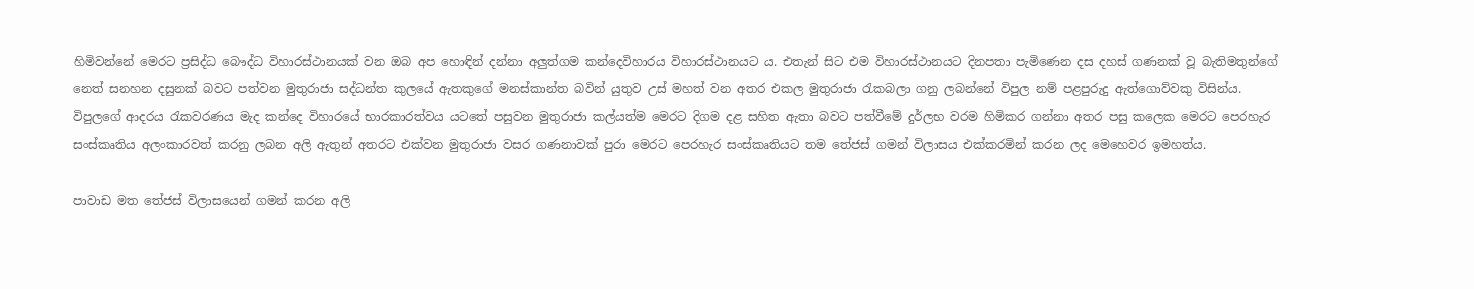හිමිවන්නේ මෙරට ප්‍රසිද්ධ බෞද්ධ විහාරස්ථානයක් වන ඔබ අප හොඳින් දන්නා අලුත්ගම කන්දෙවිහාරය විහාරස්ථානයට ය. එතැන් සිට එම විහාරස්ථානයට දිනපතා පැමිණෙන දස දහස් ගණනක් වූ බැතිමතුන්ගේ නෙත් සනහන දසුනක් බවට පත්වන මුතුරාජා සද්ධන්ත කුලයේ ඇතකුගේ මනස්කාන්ත බවින් යුතුව උස් මහත් වන අතර එකල මුතුරාජා රැකබලා ගනු ලබන්නේ විපුල නම් පළපුරුදු ඇත්ගොව්වකු විසින්ය. විපුලගේ ආදරය රැකවරණය මැද කන්දෙ විහාරයේ භාරකාරත්වය යටතේ පසුවන මුතුරාජා කල්යත්ම මෙරට දිගම දළ සහිත ඇතා බවට පත්වීමේ දුර්ලභ වරම හිමිකර ගන්නා අතර පසු කලෙක මෙරට පෙරහැර සංස්කෘතිය අලංකාරවත් කරනු ලබන අලි ඇතුන් අතරට එක්වන මුතුරාජා වසර ගණනාවක් පුරා මෙරට පෙරහැර සංස්කෘතියට තම තේජස් ගමන් විලාසය එක්කරමින් කරන ලද මෙහෙවර ඉමහත්ය.

පාවාඩ මත තේජස් විලාසයෙන් ගමන් කරන අලි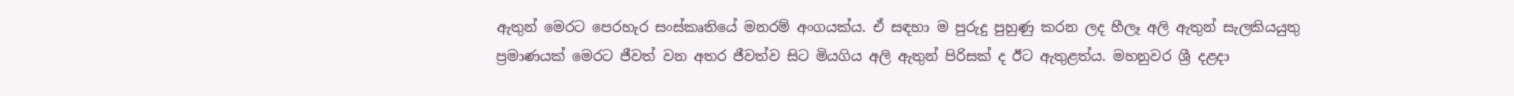ඇතුන් මෙරට පෙරහැර සංස්කෘතියේ මනරම් අංගයක්ය. ඒ සඳහා ම පුරුදු පුහුණු කරන ලද හීලෑ අලි ඇතුන් සැලකියයුතු ප්‍රමාණයක් මෙරට ජීවත් වන අතර ජීවත්ව සිට මියගිය අලි ඇතුන් පිරිසක් ද ඊට ඇතුළත්ය. මහනුවර ශ්‍රී දළදා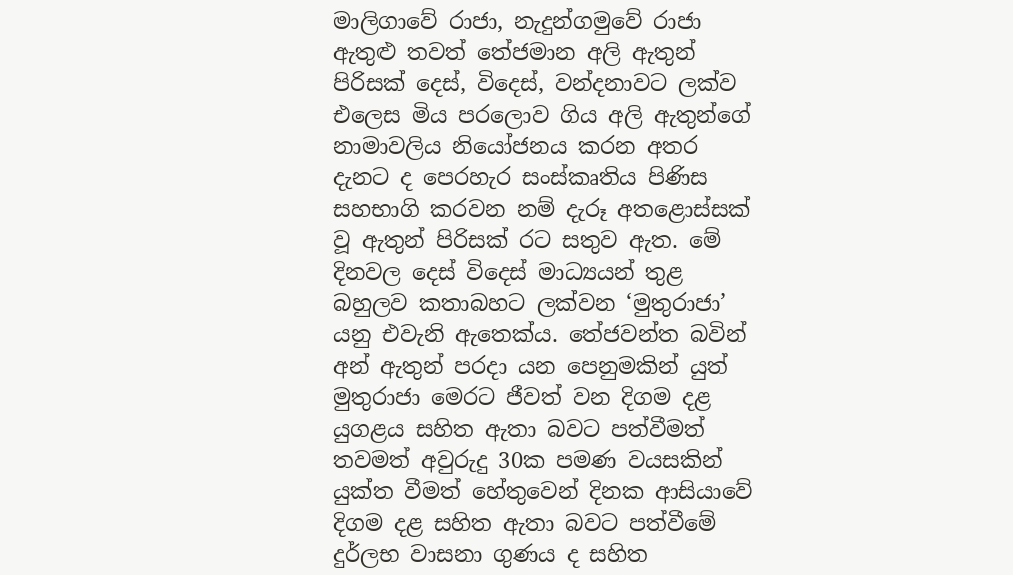මාලිගාවේ රාජා, නැදුන්ගමුවේ රාජා ඇතුළු තවත් තේජමාන අලි ඇතුන් පිරිසක් දෙස්, විදෙස්, වන්දනාවට ලක්ව එලෙස මිය පරලොව ගිය අලි ඇතුන්ගේ නාමාවලිය නියෝජනය කරන අතර දැනට ද පෙරහැර සංස්කෘතිය පිණිස සහභාගි කරවන නම් දැරූ අතළොස්සක් වූ ඇතුන් පිරිසක් රට සතුව ඇත. මේ දිනවල දෙස් විදෙස් මාධ්‍යයන් තුළ බහුලව කතාබහට ලක්වන ‘මුතුරාජා’ යනු එවැනි ඇතෙක්ය. තේජවන්ත බවින් අන් ඇතුන් පරදා යන පෙනුමකින් යුත් මුතුරාජා මෙරට ජීවත් වන දිගම දළ යුගළය සහිත ඇතා බවට පත්වීමත් තවමත් අවුරුදු 30ක පමණ වයසකින් යුක්ත වීමත් හේතුවෙන් දිනක ආසියාවේ දිගම දළ සහිත ඇතා බවට පත්වීමේ දුර්ලභ වාසනා ගුණය ද සහිත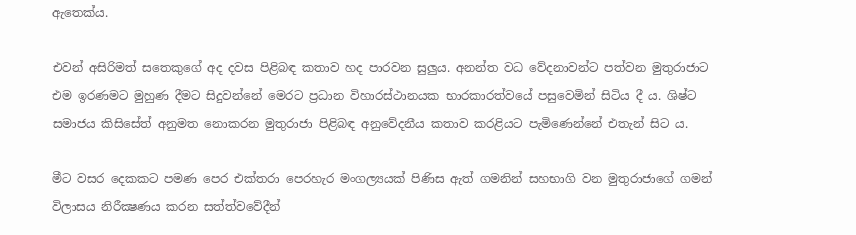ඇතෙක්ය.

එවන් අසිරිමත් සතෙකුගේ අද දවස පිළිබඳ කතාව හද පාරවන සුලුය. අනන්ත වධ වේදනාවන්ට පත්වන මුතුරාජාට එම ඉරණමට මුහුණ දීමට සිදුවන්නේ මෙරට ප්‍රධාන විහාරස්ථානයක භාරකාරත්වයේ පසුවෙමින් සිටිය දී ය. ශිෂ්ට සමාජය කිසිසේත් අනුමත නොකරන මුතුරාජා පිළිබඳ අනුවේදනීය කතාව කරළියට පැමිණෙන්නේ එතැන් සිට ය.

මීට වසර දෙකකට පමණ පෙර එක්තරා පෙරහැර මංගල්‍යයක් පිණිස ඇත් ගමනින් සහභාගි වන මුතුරාජාගේ ගමන් විලාසය නිරීක්‍ෂණය කරන සත්ත්වවේදීන්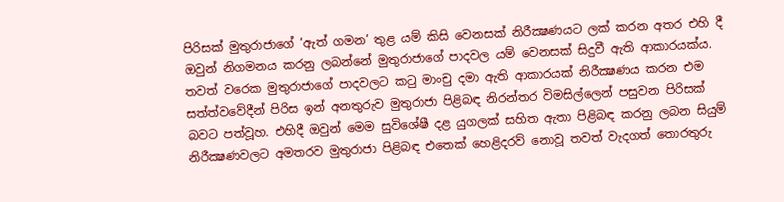පිරිසක් මුතුරාජාගේ ‘ඇත් ගමන’ තුළ යම් කිසි වෙනසක් නිරීක්‍ෂණයට ලක් කරන අතර එහි දී ඔවුන් නිගමනය කරනු ලබන්නේ මුතුරාජාගේ පාදවල යම් වෙනසක් සිදුවී ඇති ආකාරයක්ය. තවත් වරෙක මුතුරාජාගේ පාදවලට කටු මාංචු දමා ඇති ආකාරයක් නිරීක්‍ෂණය කරන එම සත්ත්වවේදීන් පිරිස ඉන් අනතුරුව මුතුරාජා පිළිබඳ නිරන්තර විමසිල්ලෙන් පසුවන පිරිසක් බවට පත්වූහ. එහිදී ඔවුන් මෙම සුවිශේෂී දළ යුගලක් සහිත ඇතා පිළිබඳ කරනු ලබන සියුම් නිරීක්‍ෂණවලට අමතරව මුතුරාජා පිළිබඳ එතෙක් හෙළිදරව් නොවූ තවත් වැදගත් තොරතුරු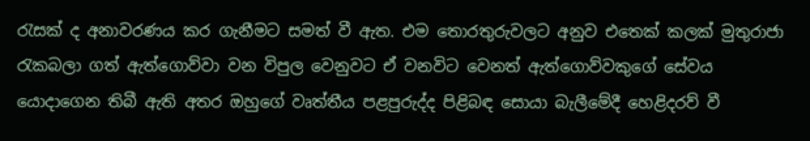රැසක් ද අනාවරණය කර ගැනීමට සමත් වී ඇත. එම තොරතුරුවලට අනුව එතෙක් කලක් මුතුරාජා රැකබලා ගත් ඇත්ගොව්වා වන විපුල වෙනුවට ඒ වනවිට වෙනත් ඇත්ගොව්වකුගේ සේවය යොදාගෙන තිබී ඇති අතර ඔහුගේ වෘත්තීය පළපුරුද්ද පිළිබඳ සොයා බැලීමේදී හෙළිදරව් වී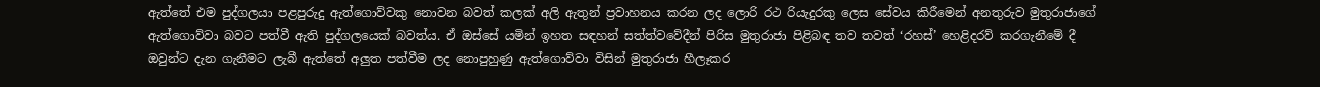ඇත්තේ එම පුද්ගලයා පළපුරුදු ඇත්ගොව්වකු නොවන බවත් කලක් අලි ඇතුන් ප්‍රවාහනය කරන ලද ලොරි රථ රියැදුරකු ලෙස සේවය කිරීමෙන් අනතුරුව මුතුරාජාගේ ඇත්ගොව්වා බවට පත්වී ඇති පුද්ගලයෙක් බවත්ය. ඒ ඔස්සේ යමින් ඉහත සඳහන් සත්ත්වවේදීන් පිරිස මුතුරාජා පිළිබඳ තව තවත් ‘රහස්’ හෙළිදරව් කරගැනීමේ දී ඔවුන්ට දැන ගැනීමට ලැබී ඇත්තේ අලුත පත්වීම ලද නොපුහුණු ඇත්ගොව්වා විසින් මුතුරාජා හීලෑකර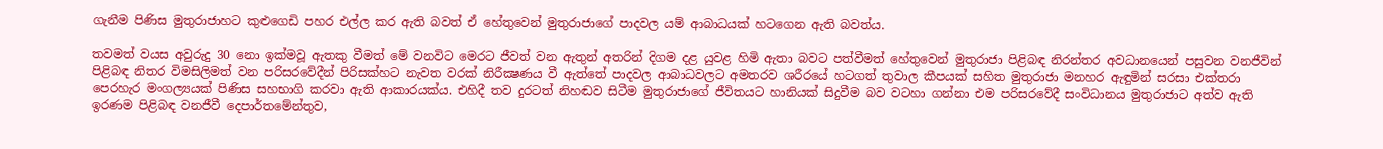ගැනීම පිණිස මුතුරාජාහට කුළුගෙඩි පහර එල්ල කර ඇති බවත් ඒ හේතුවෙන් මුතුරාජාගේ පාදවල යම් ආබාධයක් හටගෙන ඇති බවත්ය.

තවමත් වයස අවුරුදු 30 නො ඉක්මවූ ඇතකු වීමත් මේ වනවිට මෙරට ජීවත් වන ඇතුන් අතරින් දිගම දළ යුවළ හිමි ඇතා බවට පත්වීමත් හේතුවෙන් මුතුරාජා පිළිබඳ නිරන්තර අවධානයෙන් පසුවන වනජීවින් පිළිබඳ නිතර විමසිලිමත් වන පරිසරවේදීන් පිරිසක්හට නැවත වරක් නිරීක්‍ෂණය වී ඇත්තේ පාදවල ආබාධවලට අමතරව ශරීරයේ හටගත් තුවාල කීපයක් සහිත මුතුරාජා මනහර ඇඳුමින් සරසා එක්තරා පෙරහැර මංගල්‍යයක් පිණිස සහභාගි කරවා ඇති ආකාරයක්ය. එහිදී තව දුරටත් නිහඬව සිටීම මුතුරාජාගේ ජීවිතයට හානියක් සිදුවීම බව වටහා ගන්නා එම පරිසරවේදී සංවිධානය මුතුරාජාට අත්ව ඇති ඉරණම පිළිබඳ වනජීවී දෙපාර්තමේන්තුව,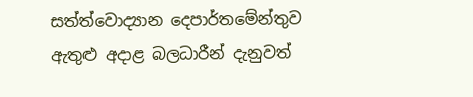සත්ත්වොද්‍යාන දෙපාර්තමේන්තුව ඇතුළු අදාළ බලධාරීන් දැනුවත්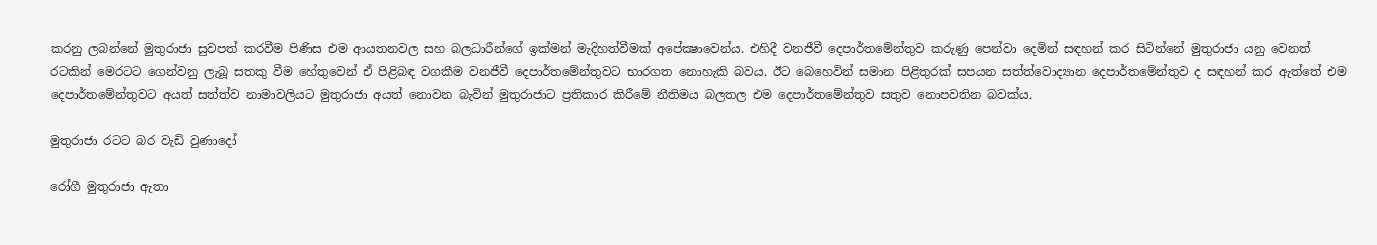කරනු ලබන්නේ මුතුරාජා සුවපත් කරවීම පිණිස එම ආයතනවල සහ බලධාරීන්ගේ ඉක්මන් මැදිහත්වීමක් අපේක්‍ෂාවෙන්ය. එහිදී වනජීවී දෙපාර්තමේන්තුව කරුණු පෙන්වා දෙමින් සඳහන් කර සිටින්නේ මුතුරාජා යනු වෙනත් රටකින් මෙරටට ගෙන්වනු ලැබූ සතකු වීම හේතුවෙන් ඒ පිළිබඳ වගකීම වනජීවී දෙපාර්තමේන්තුවට භාරගත නොහැකි බවය. ඊට බෙහෙවින් සමාන පිළිතුරක් සපයන සත්ත්වොද්‍යාන දෙපාර්තමේන්තුව ද සඳහන් කර ඇත්තේ එම දෙපාර්තමේන්තුවට අයත් සත්ත්ව නාමාවලියට මුතුරාජා අයත් නොවන බැවින් මුතුරාජාට ප්‍රතිකාර කිරීමේ නීතිමය බලතල එම දෙපාර්තමේන්තුව සතුව නොපවතින බවක්ය.

මුතුරාජා රටට බර වැඩි වුණාදෝ

රෝගී මුතුරාජා ඇතා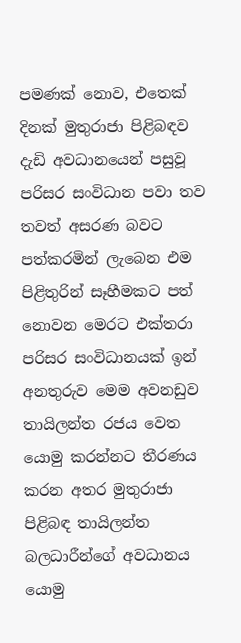පමණක් නොව, එතෙක් දිනක් මුතුරාජා පිළිබඳව දැඩි අවධානයෙන් පසුවූ පරිසර සංවිධාන පවා තව තවත් අසරණ බවට පත්කරමින් ලැබෙන එම පිළිතුරින් සෑහීමකට පත් නොවන මෙරට එක්තරා පරිසර සංවිධානයක් ඉන් අනතුරුව මෙම අවනඩුව තායිලන්ත රජය වෙත යොමු කරන්නට තීරණය කරන අතර මුතුරාජා පිළිබඳ තායිලන්ත බලධාරීන්ගේ අවධානය යොමු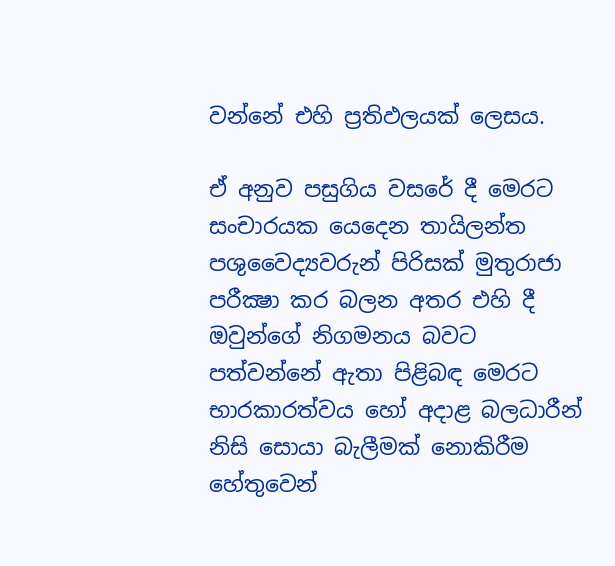වන්නේ එහි ප්‍රතිඵලයක් ලෙසය.

ඒ අනුව පසුගිය වසරේ දී මෙරට සංචාරයක යෙදෙන තායිලන්ත පශුවෛද්‍යවරුන් පිරිසක් මුතුරාජා පරීක්‍ෂා කර බලන අතර එහි දී ඔවුන්ගේ නිගමනය බවට පත්වන්නේ ඇතා පිළිබඳ මෙරට භාරකාරත්වය හෝ අදාළ බලධාරීන් නිසි සොයා බැලීමක් නොකිරීම හේතුවෙන්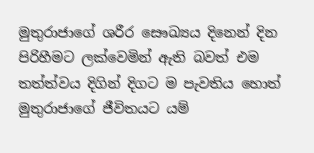මුතුරාජාගේ ශරීර සෞඛ්‍යය දිනෙන් දින පිරිහීමට ලක්වෙමින් ඇති බවත් එම තත්ත්වය දිගින් දිගට ම පැවතිය හොත් මුතුරාජාගේ ජීවිතයට යම්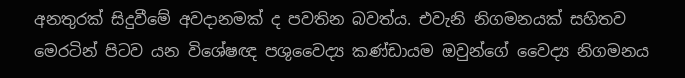අනතුරක් සිදුවීමේ අවදානමක් ද පවතින බවත්ය. එවැනි නිගමනයක් සහිතව මෙරටින් පිටව යන විශේෂඥ පශුවෛද්‍ය කණ්ඩායම ඔවුන්ගේ වෛද්‍ය නිගමනය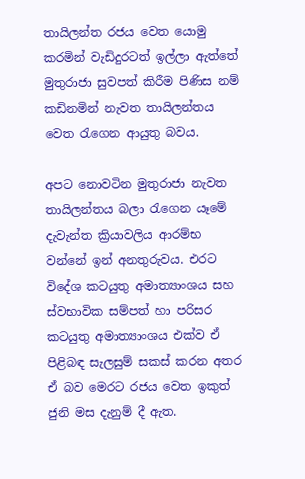තායිලන්ත රජය වෙත යොමු කරමින් වැඩිදුරටත් ඉල්ලා ඇත්තේ මුතුරාජා සුවපත් කිරීම පිණිස නම් කඩිනමින් නැවත තායිලන්තය වෙත රැගෙන ආයුතු බවය.

අපට නොවටින මුතුරාජා නැවත තායිලන්තය බලා රැගෙන යෑමේ දැවැන්ත ක්‍රියාවලිය ආරම්භ වන්නේ ඉන් අනතුරුවය. එරට විදේශ කටයුතු අමාත්‍යාංශය සහ ස්වභාවික සම්පත් හා පරිසර කටයුතු අමාත්‍යාංශය එක්ව ඒ පිළිබඳ සැලසුම් සකස් කරන අතර ඒ බව මෙරට රජය වෙත ඉකුත් ජුනි මස දැනුම් දී ඇත.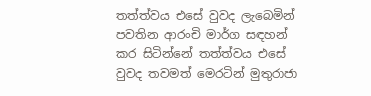තත්ත්වය එසේ වුවද ලැබෙමින් පවතින ආරංචි මාර්ග සඳහන් කර සිටින්නේ තත්ත්වය එසේ වුවද තවමත් මෙරටින් මුතුරාජා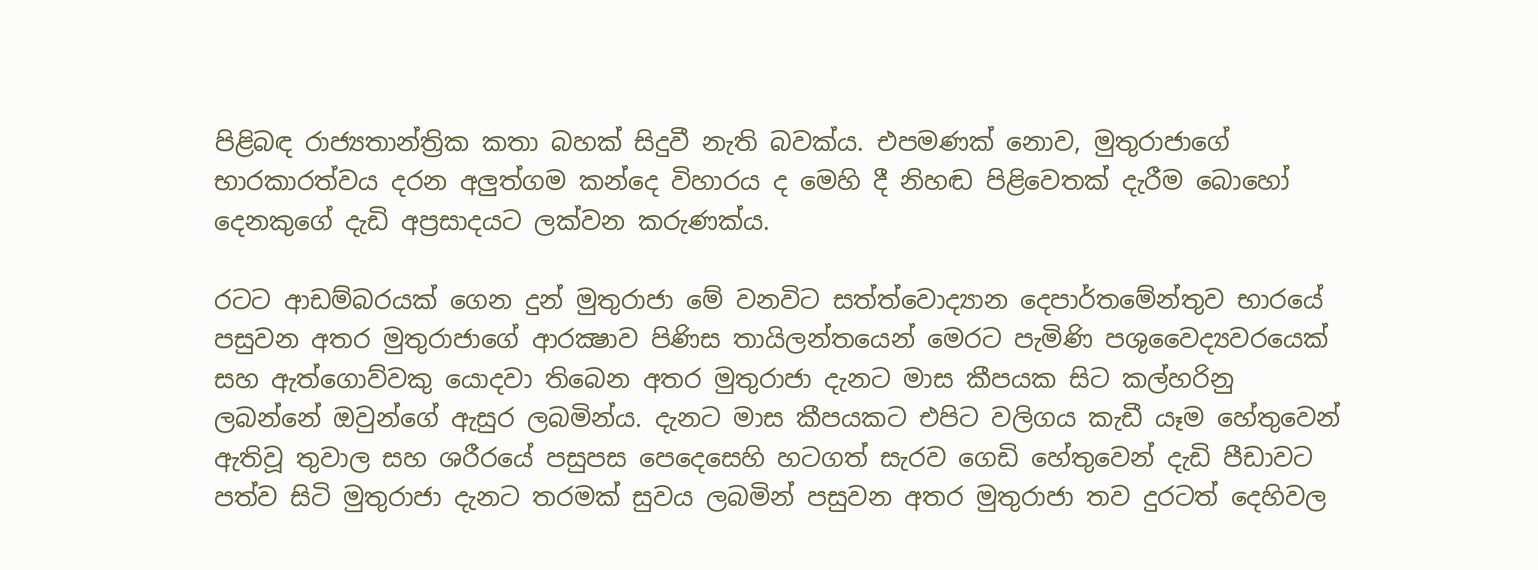පිළිබඳ රාජ්‍යතාන්ත්‍රික කතා බහක් සිදුවී නැති බවක්ය. එපමණක් නොව, මුතුරාජාගේ භාරකාරත්වය දරන අලුත්ගම කන්දෙ විහාරය ද මෙහි දී නිහඬ පිළිවෙතක් දැරීම බොහෝ දෙනකුගේ දැඩි අප්‍රසාදයට ලක්වන කරුණක්ය.

රටට ආඩම්බරයක් ගෙන දුන් මුතුරාජා මේ වනවිට සත්ත්වොද්‍යාන දෙපාර්තමේන්තුව භාරයේ පසුවන අතර මුතුරාජාගේ ආරක්‍ෂාව පිණිස තායිලන්තයෙන් මෙරට පැමිණි පශුවෛද්‍යවරයෙක් සහ ඇත්ගොව්වකු යොදවා තිබෙන අතර මුතුරාජා දැනට මාස කීපයක සිට කල්හරිනු ලබන්නේ ඔවුන්ගේ ඇසුර ලබමින්ය. දැනට මාස කීපයකට එපිට වලිගය කැඩී යෑම හේතුවෙන් ඇතිවූ තුවාල සහ ශරීරයේ පසුපස පෙදෙසෙහි හටගත් සැරව ගෙඩි හේතුවෙන් දැඩි පීඩාවට පත්ව සිටි මුතුරාජා දැනට තරමක් සුවය ලබමින් පසුවන අතර මුතුරාජා තව දුරටත් දෙහිවල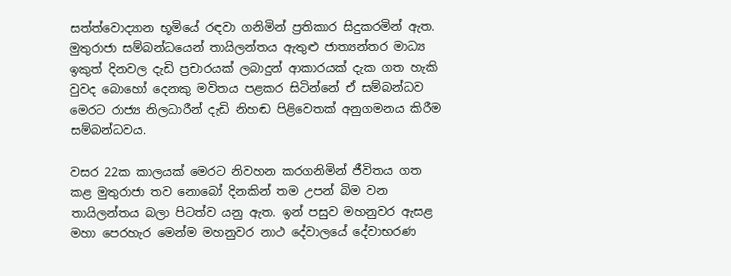සත්ත්වොද්‍යාන භූමියේ රඳවා ගනිමින් ප්‍රතිකාර සිදුකරමින් ඇත. මුතුරාජා සම්බන්ධයෙන් තායිලන්තය ඇතුළු ජාත්‍යන්තර මාධ්‍ය ඉකුත් දිනවල දැඩි ප්‍රචාරයක් ලබාදුන් ආකාරයක් දැක ගත හැකි වුවද බොහෝ දෙනකු මවිතය පළකර සිටින්නේ ඒ සම්බන්ධව මෙරට රාජ්‍ය නිලධාරීන් දැඩි නිහඬ පිළිවෙතක් අනුගමනය කිරීම සම්බන්ධවය.

වසර 22ක කාලයක් මෙරට නිවහන කරගනිමින් ජීවිතය ගත කළ මුතුරාජා තව නොබෝ දිනකින් තම උපන් බිම වන තායිලන්තය බලා පිටත්ව යනු ඇත. ඉන් පසුව මහනුවර ඇසළ මහා පෙරහැර මෙන්ම මහනුවර නාථ දේවාලයේ දේවාභරණ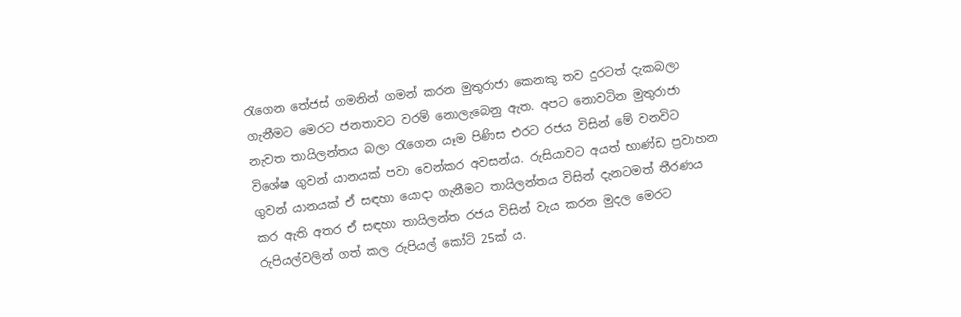රැගෙන තේජස් ගමනින් ගමන් කරන මුතුරාජා කෙනකු තව දුරටත් දැකබලා ගැනීමට මෙරට ජනතාවට වරම් නොලැබෙනු ඇත. අපට නොවටින මුතුරාජා නැවත තායිලන්තය බලා රැගෙන යෑම පිණිස එරට රජය විසින් මේ වනවිට විශේෂ ගුවන් යානයක් පවා වෙන්කර අවසන්ය. රුසියාවට අයත් භාණ්ඩ ප්‍රවාහන ගුවන් යානයක් ඒ සඳහා යොදා ගැනීමට තායිලන්තය විසින් දැනටමත් තීරණය කර ඇති අතර ඒ සඳහා තායිලන්ත රජය විසින් වැය කරන මුදල මෙරට රුපියල්වලින් ගත් කල රුපියල් කෝටි 25ක් ය.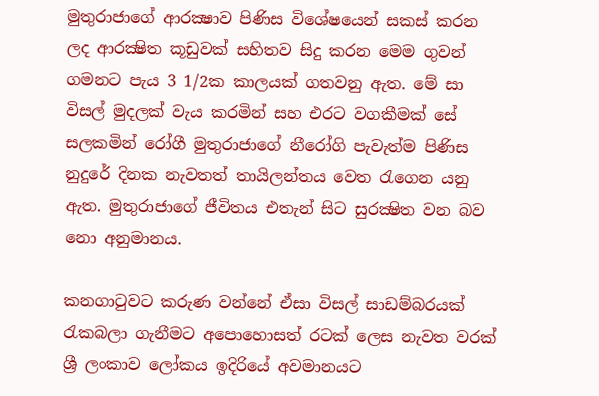මුතුරාජාගේ ආරක්‍ෂාව පිණිස විශේෂයෙන් සකස් කරන ලද ආරක්‍ෂිත කූඩුවක් සහිතව සිදු කරන මෙම ගුවන් ගමනට පැය 3 1/2ක කාලයක් ගතවනු ඇත. මේ සා විසල් මුදලක් වැය කරමින් සහ එරට වගකීමක් සේ සලකමින් රෝගී මුතුරාජාගේ නීරෝගි පැවැත්ම පිණිස නුදුරේ දිනක නැවතත් තායිලන්තය වෙත රැගෙන යනු ඇත. මුතුරාජාගේ ජීවිතය එතැන් සිට සුරක්‍ෂිත වන බව නො අනුමානය.

කනගාටුවට කරුණ වන්නේ ඒසා විසල් සාඩම්බරයක් රැකබලා ගැනීමට අපොහොසත් රටක් ලෙස නැවත වරක් ශ්‍රී ලංකාව ලෝකය ඉදිරියේ අවමානයට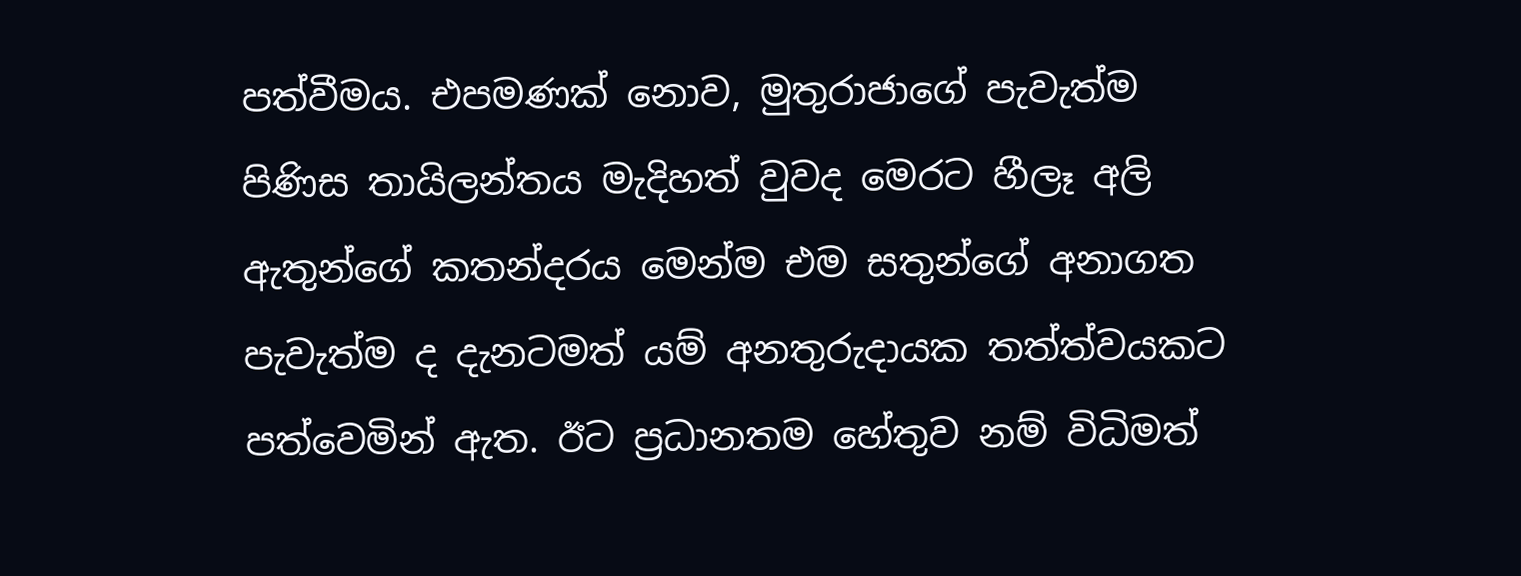පත්වීමය. එපමණක් නොව, මුතුරාජාගේ පැවැත්ම පිණිස තායිලන්තය මැදිහත් වුවද මෙරට හීලෑ අලි ඇතුන්ගේ කතන්දරය මෙන්ම එම සතුන්ගේ අනාගත පැවැත්ම ද දැනටමත් යම් අනතුරුදායක තත්ත්වයකට පත්වෙමින් ඇත. ඊට ප්‍රධානතම හේතුව නම් විධිමත්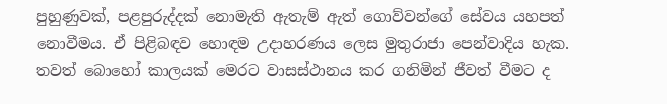පුහුණුවක්, පළපුරුද්දක් නොමැති ඇතැම් ඇත් ගොව්වන්ගේ සේවය යහපත් නොවීමය. ඒ පිළිබඳව හොඳම උදාහරණය ලෙස මුතුරාජා පෙන්වාදිය හැක. තවත් බොහෝ කාලයක් මෙරට වාසස්ථානය කර ගනිමින් ජීවත් වීමට ද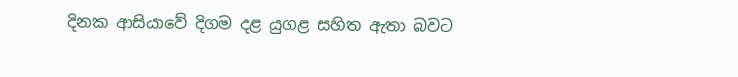දිනක ආසියාවේ දිගම දළ යුගළ සහිත ඇතා බවට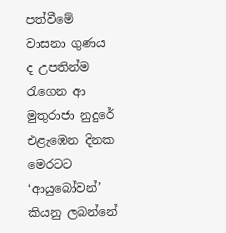පත්වීමේ වාසනා ගුණය ද උපතින්ම රැගෙන ආ මුතුරාජා නුදුරේ එළැඹෙන දිනක මෙරටට ‘ආයුබෝවන්’ කියනු ලබන්නේ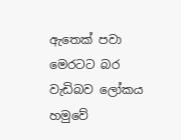ඇතෙක් පවා මෙරටට බර වැඩිබව ලෝකය හමුවේ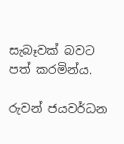සැබෑවක් බවට පත් කරමින්ය.

රුවන් ජයවර්ධන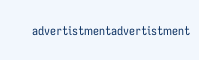advertistmentadvertistment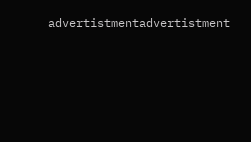advertistmentadvertistment